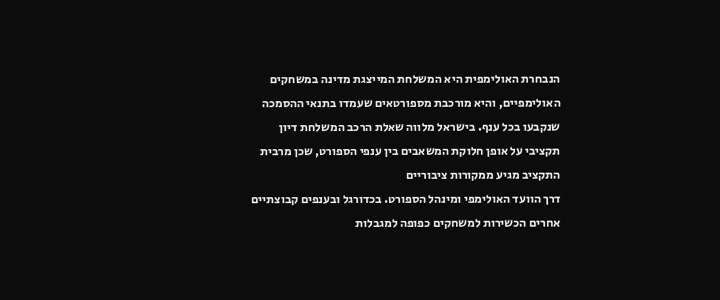הנבחרת האולימפית היא המשלחת המייצגת מדינה במשחקים האולימפיים, והיא מורכבת מספורטאים שעמדו בתנאי ההסמכה שנקבעו בכל ענף. בישראל מלווה שאלת הרכב המשלחת דיון תקציבי על אופן חלוקת המשאבים בין ענפי הספורט, שכן מרבית התקציב מגיע ממקורות ציבוריים
דרך הוועד האולימפי ומינהל הספורט. בכדורגל ובענפים קבוצתיים אחרים הכשירות למשחקים כפופה למגבלות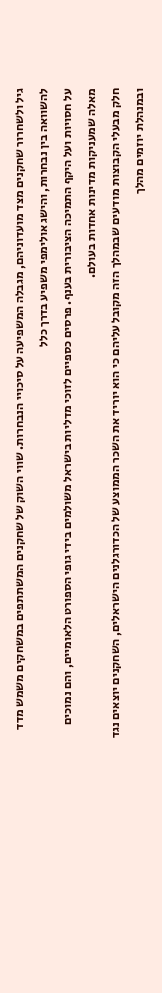גיל ולשחרור שחקנים מצד מועדוניהם, מגבלה המשפיעה על סיכויי הנבחרות. שווי השוק של שחקנים המשתתפים במשחקים משמש מדד להשוואה בין נבחרות, והישג אולימפי משפיע בדרך כלל
על חסויות ועל היקף התמיכה הציבורית בענף. פרסים כספיים לזוכי מדליות בישראל משולמים בידי גופי הספורט הלאומיים, והם נמוכים מאלה שמעניקות מדינות אחדות בעולם.
חלק מבעלי הקבוצות מודעים שבמהלך הזה מקובל עליהם כי הוא יוריד את השכר הממוצע של הכדורגלנים הישראלים, השחקנים יוצאים נגד ובמנהלת יוזמים מהלך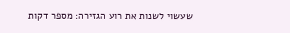שעשוי לשנות את רוע הגזירה: מספר דקות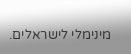מינימלי לישראלים.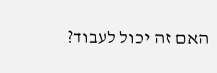האם זה יכול לעבוד?